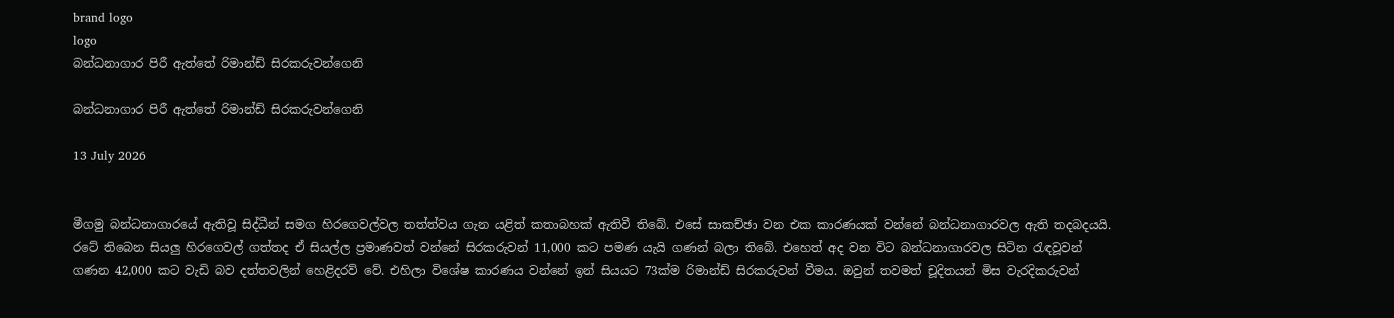brand logo
logo
බන්ධනාගාර පිරී ඇත්තේ රිමාන්ඩ් සිරකරුවන්ගෙනි

බන්ධනාගාර පිරී ඇත්තේ රිමාන්ඩ් සිරකරුවන්ගෙනි

13 July 2026


මීගමු බන්ධනාගාරයේ ඇතිවූ සිද්ධීන් සමග හිරගෙවල්වල තත්ත්වය ගැන යළිත් කතාබහක් ඇතිවී තිබේ. එසේ සාකච්ඡා වන එක කාරණයක් වන්නේ බන්ධනාගාරවල ඇති තදබදයයි. රටේ තිබෙන සියලු හිරගෙවල් ගත්තද ඒ සියල්ල ප්‍රමාණවත් වන්නේ සිරකරුවන් 11,000 කට පමණ යැයි ගණන් බලා තිබේ. එහෙත් අද වන විට බන්ධනාගාරවල සිටින රැඳවූවන් ගණන 42,000 කට වැඩි බව දත්තවලින් හෙළිදරව් වේ. එහිලා විශේෂ කාරණය වන්නේ ඉන් සියයට 73ක්ම රිමාන්ඩ් සිරකරුවන් වීමය. ඔවුන් තවමත් චූදිතයන් මිස වැරදිකරුවන්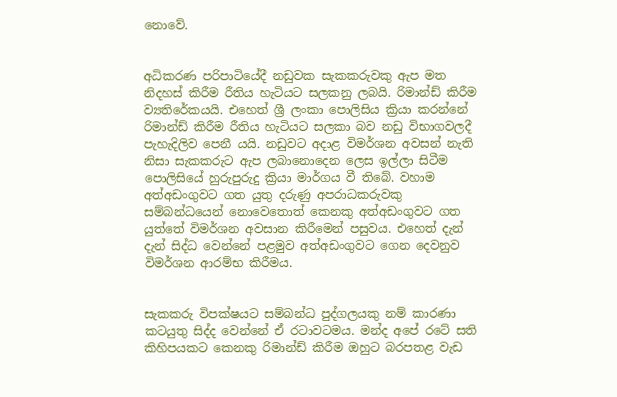නොවේ.


අධිකරණ පරිපාටියේදී නඩුවක සැකකරුවකු ඇප මත නිදහස් කිරීම රීතිය හැටියට සලකනු ලබයි. රිමාන්ඩ් කිරීම ව්‍යතිරේකයයි. එහෙත් ශ්‍රී ලංකා පොලිසිය ක්‍රියා කරන්නේ රිමාන්ඩ් කිරීම රීතිය හැටියට සලකා බව නඩු විභාගවලදී පැහැදිලිව පෙනී යයි. නඩුවට අදාළ විමර්ශන අවසන් නැති නිසා සැකකරුට ඇප ලබානොදෙන ලෙස ඉල්ලා සිටීම පොලිසියේ හුරුපුරුදු ක්‍රියා මාර්ගය වී තිබේ. වහාම අත්අඩංගුවට ගත යුතු දරුණු අපරාධකරුවකු සම්බන්ධයෙන් නොවෙතොත් කෙනකු අත්අඩංගුවට ගත යුත්තේ විමර්ශන අවසාන කිරීමෙන් පසුවය. එහෙත් දැන් දැන් සිද්ධ වෙන්නේ පළමුව අත්අඩංගුවට ගෙන දෙවනුව විමර්ශන ආරම්භ කිරීමය.


සැකකරු විපක්ෂයට සම්බන්ධ පුද්ගලයකු නම් කාරණා කටයුතු සිද්ද වෙන්නේ ඒ රටාවටමය. මන්ද අපේ රටේ සති කිහිපයකට කෙනකු රිමාන්ඩ් කිරීම ඔහුට බරපතළ වැඩ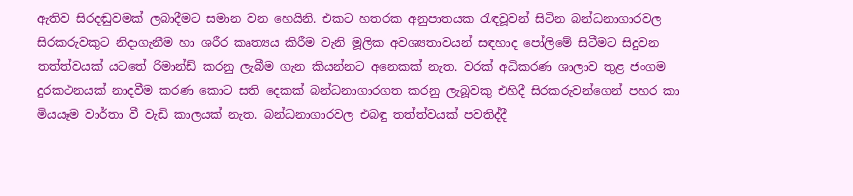ඇතිව සිරදඬුවමක් ලබාදීමට සමාන වන හෙයිනි. එකට හතරක අනුපාතයක රැඳවූවන් සිටින බන්ධනාගාරවල සිරකරුවකුට නිදාගැනීම හා ශරීර කෘත්‍යය කිරීම වැනි මූලික අවශ්‍යතාවයන් සඳහාද පෝලිමේ සිටීමට සිදුවන තත්ත්වයක් යටතේ රිමාන්ඩ් කරනු ලැබීම ගැන කියන්නට අනෙකක් නැත. වරක් අධිකරණ ශාලාව තුළ ජංගම දුරකථනයක් නාදවීම කරණ කොට සති දෙකක් බන්ධනාගාරගත කරනු ලැබූවකු එහිදී සිරකරුවන්ගෙන් පහර කා මියයෑම වාර්තා වී වැඩි කාලයක් නැත. බන්ධනාගාරවල එබඳු තත්ත්වයක් පවතිද්දී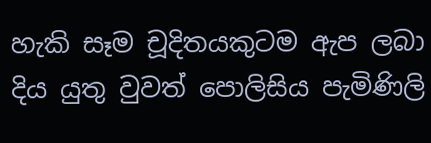හැකි සෑම චූදිතයකුටම ඇප ලබා දිය යුතු වුවත් පොලිසිය පැමිණිලි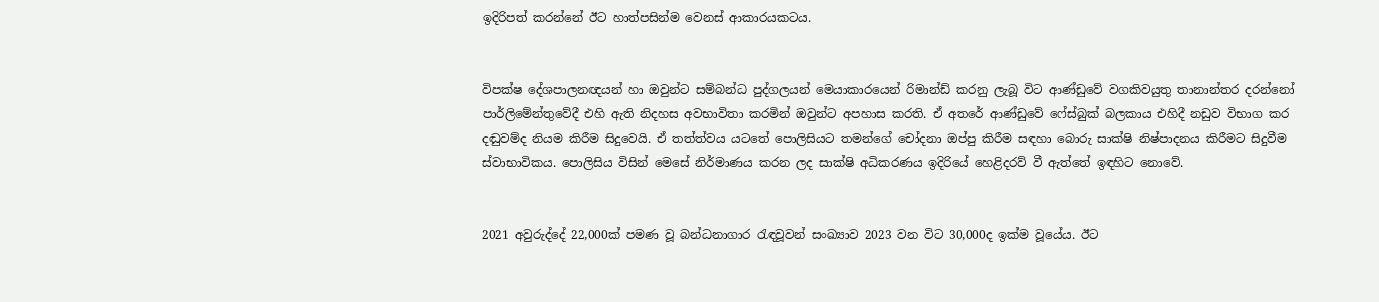ඉදිරිපත් කරන්නේ ඊට හාත්පසින්ම වෙනස් ආකාරයකටය.


විපක්ෂ දේශපාලනඥයන් හා ඔවුන්ට සම්බන්ධ පුද්ගලයන් මෙයාකාරයෙන් රිමාන්ඩ් කරනු ලැබූ විට ආණ්ඩුවේ වගකිවයුතු තානාන්තර දරන්නෝ පාර්ලිමේන්තුවේදී එහි ඇති නිදහස අවභාවිතා කරමින් ඔවුන්ට අපහාස කරති. ඒ අතරේ ආණ්ඩුවේ ෆේස්බුක් බලකාය එහිදී නඩුව විභාග කර දඬුවම්ද නියම කිරීම සිදුවෙයි. ඒ තත්ත්වය යටතේ පොලිසියට තමන්ගේ චෝදනා ඔප්පු කිරීම සඳහා බොරු සාක්ෂි නිෂ්පාදනය කිරීමට සිදුවීම ස්වාභාවිකය. පොලිසිය විසින් මෙසේ නිර්මාණය කරන ලද සාක්ෂි අධිකරණය ඉදිරියේ හෙළිදරව් වී ඇත්තේ ඉඳහිට නොවේ.


2021 අවුරුද්දේ 22,000ක් පමණ වූ බන්ධනාගාර රැඳවූවන් සංඛ්‍යාව 2023 වන විට 30,000ද ඉක්ම වූයේය. ඊට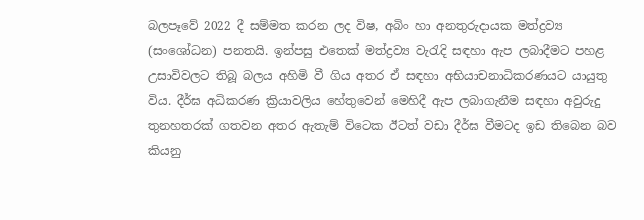බලපෑවේ 2022 දී සම්මත කරන ලද විෂ, අබිං හා අනතුරුදායක මත්ද්‍රව්‍ය (සංශෝධන) පනතයි. ඉන්පසු එතෙක් මත්ද්‍රව්‍ය වැරැදි සඳහා ඇප ලබාදීමට පහළ උසාවිවලට තිබූ බලය අහිමි වී ගිය අතර ඒ සඳහා අභියාචනාධිකරණයට යායුතු විය. දීර්ඝ අධිකරණ ක්‍රියාවලිය හේතුවෙන් මෙහිදී ඇප ලබාගැනීම සඳහා අවුරුදු තුනහතරක් ගතවන අතර ඇතැම් විටෙක ඊටත් වඩා දීර්ඝ වීමටද ඉඩ තිබෙන බව කියනු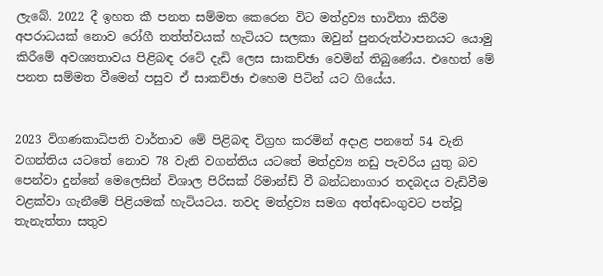ලැබේ. 2022 දී ඉහත කී පනත සම්මත කෙරෙන විට මත්ද්‍රව්‍ය භාවිතා කිරීම අපරාධයක් නොව රෝගී තත්ත්වයක් හැටියට සලකා ඔවුන් පුනරුත්ථාපනයට යොමු කිරීමේ අවශ්‍යතාවය පිළිබඳ රටේ දැඩි ලෙස සාකච්ඡා වෙමින් තිබුණේය. එහෙත් මේ පනත සම්මත වීමෙන් පසුව ඒ සාකච්ඡා එහෙම පිටින් යට ගියේය.


2023 විගණකාධිපති වාර්තාව මේ පිළිබඳ විග්‍රහ කරමින් අදාළ පනතේ 54 වැනි වගන්තිය යටතේ නොව 78 වැනි වගන්තිය යටතේ මත්ද්‍රව්‍ය නඩු පැවරිය යුතු බව පෙන්වා දුන්නේ මෙලෙසින් විශාල පිරිසක් රිමාන්ඩ් වී බන්ධනාගාර තදබදය වැඩිවීම වළක්වා ගැනීමේ පිළියමක් හැටියටය. තවද මත්ද්‍රව්‍ය සමග අත්අඩංගුවට පත්වූ තැනැත්තා සතුව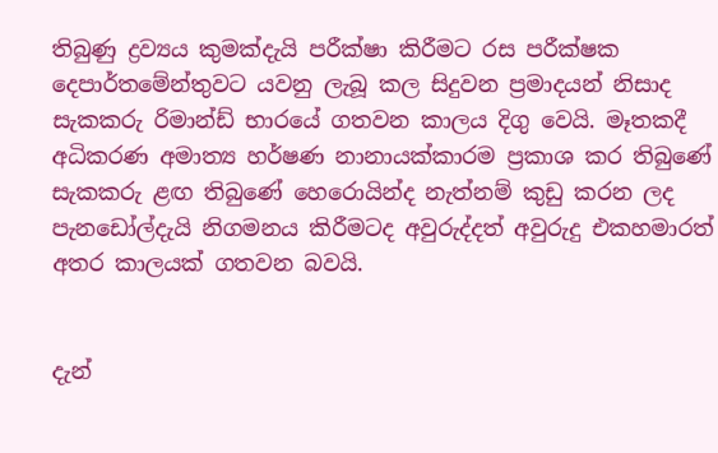තිබුණු ද්‍රව්‍යය කුමක්දැයි පරීක්ෂා කිරීමට රස පරීක්ෂක දෙපාර්තමේන්තුවට යවනු ලැබූ කල සිදුවන ප්‍රමාදයන් නිසාද සැකකරු රිමාන්ඩ් භාරයේ ගතවන කාලය දිගු වෙයි. මෑතකදී අධිකරණ අමාත්‍ය හර්ෂණ නානායක්කාරම ප්‍රකාශ කර තිබුණේ සැකකරු ළඟ තිබුණේ හෙරොයින්ද නැත්නම් කුඩු කරන ලද පැනඩෝල්දැයි නිගමනය කිරීමටද අවුරුද්දත් අවුරුදු එකහමාරත් අතර කාලයක් ගතවන බවයි.


දැන්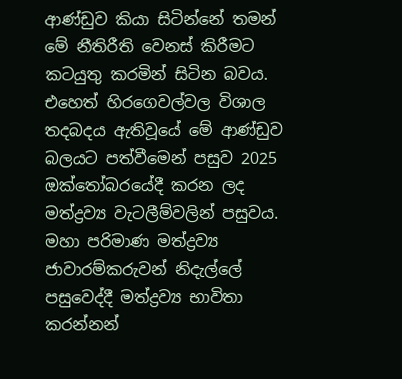ආණ්ඩුව කියා සිටින්නේ තමන් මේ නීතිරීති වෙනස් කිරීමට කටයුතු කරමින් සිටින බවය. එහෙත් හිරගෙවල්වල විශාල තදබදය ඇතිවූයේ මේ ආණ්ඩුව බලයට පත්වීමෙන් පසුව 2025 ඔක්තෝබරයේදී කරන ලද මත්ද්‍රව්‍ය වැටලීම්වලින් පසුවය. මහා පරිමාණ මත්ද්‍රව්‍ය ජාවාරම්කරුවන් නිදැල්ලේ පසුවෙද්දී මත්ද්‍රව්‍ය භාවිතා කරන්නන්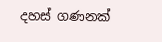දහස් ගණනක්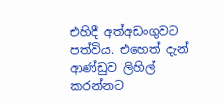එහිදී අත්අඩංගුවට පත්විය. එහෙත් දැන් ආණ්ඩුව ලිහිල් කරන්නට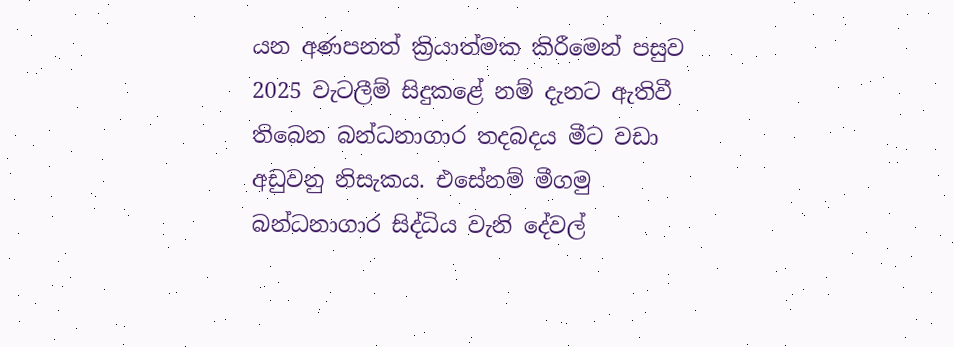යන අණපනත් ක්‍රියාත්මක කිරීමෙන් පසුව 2025 වැටලීම් සිදුකළේ නම් දැනට ඇතිවී තිබෙන බන්ධනාගාර තදබදය මීට වඩා අඩුවනු නිසැකය. එසේනම් මීගමු බන්ධනාගාර සිද්ධිය වැනි දේවල්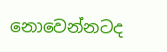නොවෙන්නටද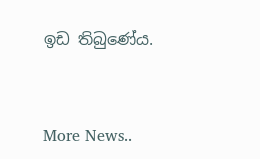ඉඩ තිබුණේය.



More News..